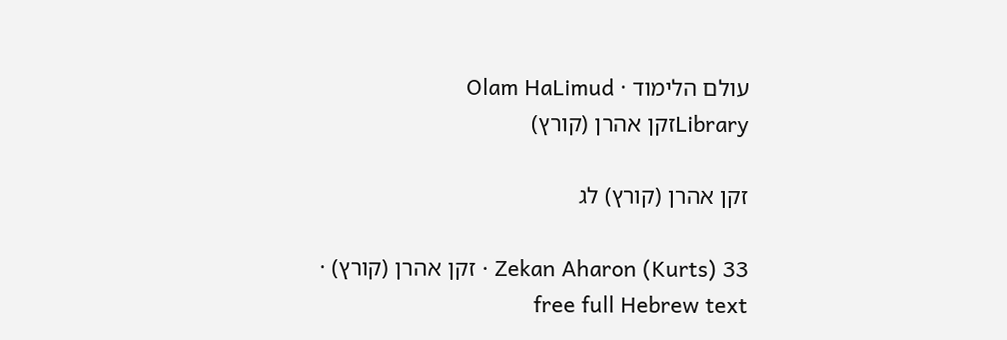עולם הלימוד · Olam HaLimud
Libraryזקן אהרן (קורץ)

זקן אהרן (קורץ) לג

Zekan Aharon (Kurts) 33 · זקן אהרן (קורץ) · free full Hebrew text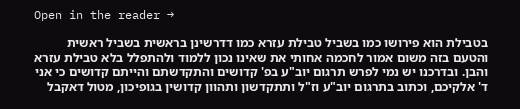Open in the reader →

בטבילת הוא פירושו כמו בשביל טבילת עזרא כמו דדרשינן בראשית בשביל ראשית והטעם בזה משום אמור לחכמה אחותי את שאינו נכון ללמוד ולהתפלל בלא טבילת עזרא והבן. ובדרכנו יש נמי לפרש תרגום יוב"ע בפ' קדושים והתקדשתם והייתם קדושים כי אני ד' אלקיכם, וכתוב בתרגום יוב"ע וז"ל ותתקדשון ותהוון קדושין בגופיכון, מטול דאקבל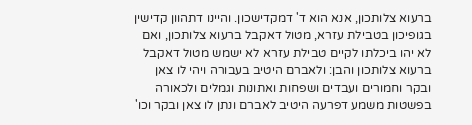ברעוא צלותכון, אנא הוא ד' דמקדישכון. והיינו דתהוון קדישין בגופיכון בטבילת עזרא, מטול דאקבל ברעוא צלותכון, ואם לא יהו ביכלתו לקיים טבילת עזרא לא ישמש מטול דאקבל ברעוא צלותכון והבן: ולאברם היטיב בעבורה ויהי לו צאן ובקר וחמורים ועבדים ושפחות ואתונות וגמלים ולכאורה בפשטות משמע דפרעה היטיב לאברם ונתן לו צאן ובקר וכו'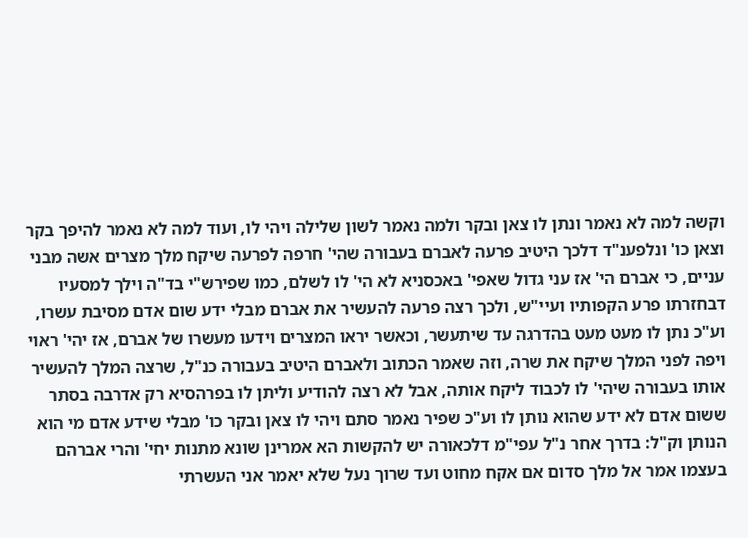וקשה למה לא נאמר ונתן לו צאן ובקר ולמה נאמר לשון שלילה ויהי לו, ועוד למה לא נאמר להיפך בקר וצאן כו' ונלפענ"ד דלכך היטיב פרעה לאברם בעבורה שהי' חרפה לפרעה שיקח מלך מצרים אשה מבני עניים, כי אברם הי' אז עני גדול שאפי' באכסניא לא הי' לו לשלם, כמו שפירש"י בד"ה וילך למסעיו דבחזרתו פרע הקפותיו ועיי"ש, ולכך רצה פרעה להעשיר את אברם מבלי ידע שום אדם מסיבת עשרו, וע"כ נתן לו מעט מעט בהדרגה עד שיתעשר, וכאשר יראו המצרים וידעו מעשרו של אברם, אז יהי' ראוי ויפה לפני המלך שיקח את שרה, וזה שאמר הכתוב ולאברם היטיב בעבורה כנ"ל, שרצה המלך להעשיר אותו בעבורה שיהי' לו לכבוד ליקח אותה, אבל לא רצה להודיע וליתן לו בפרהסיא רק אדרבה בסתר ששום אדם לא ידע שהוא נותן לו וע"כ שפיר נאמר סתם ויהי לו צאן ובקר כו' מבלי שידע אדם מי הוא הנותן וק"ל: בדרך אחר נ"ל עפי"מ דלכאורה יש להקשות הא אמרינן שונא מתנות יחי' והרי אברהם בעצמו אמר אל מלך סדום אם אקח מחוט ועד שרוך נעל שלא יאמר אני העשרתי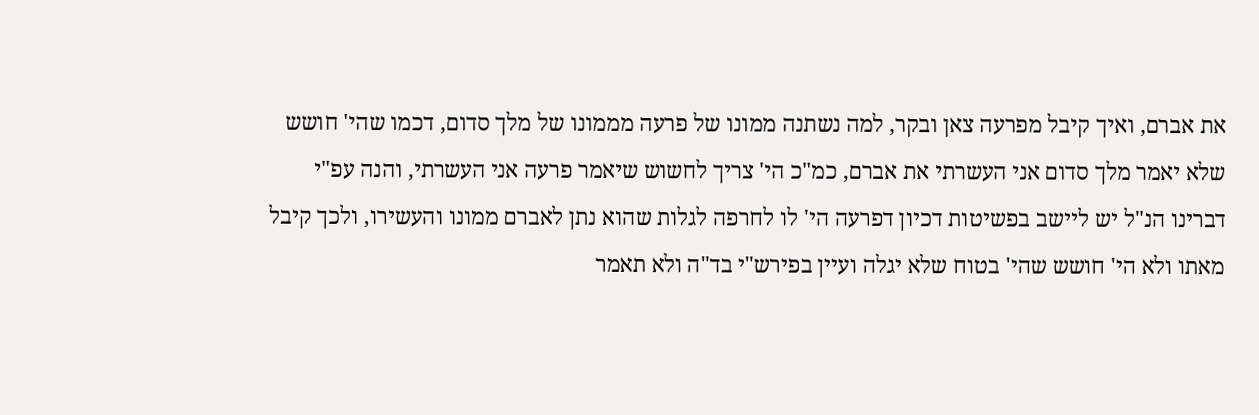את אברם, ואיך קיבל מפרעה צאן ובקר, למה נשתנה ממונו של פרעה מממונו של מלך סדום, דכמו שהי' חושש שלא יאמר מלך סדום אני העשרתי את אברם, כמ"כ הי' צריך לחשוש שיאמר פרעה אני העשרתי, והנה עפ"י דברינו הנ"ל יש ליישב בפשיטות דכיון דפרעה הי' לו לחרפה לגלות שהוא נתן לאברם ממונו והעשירו, ולכך קיבל מאתו ולא הי' חושש שהי' בטוח שלא יגלה ועיין בפירש"י בד"ה ולא תאמר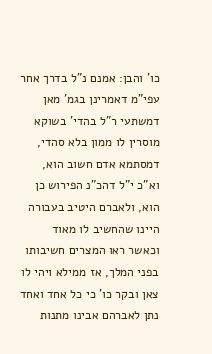כו' והבן: אמנם נ"ל בדרך אחר עפי"מ דאמרינן בגמ' מאן דמשתעי ר"ל בהדי' בשוקא מוסרין לו ממון בלא סהדי, דמסתמא אדם חשוב הוא, וא"כ י"ל דהכ"נ הפירוש כן הוא, ולאברם היטיב בעבורה היינו שהחשיב לו מאוד וכאשר ראו המצרים חשיבותו בפני המלך, אז ממילא ויהי לו צאן ובקר כו' כי כל אחד ואחד נתן לאברהם אבינו מתנות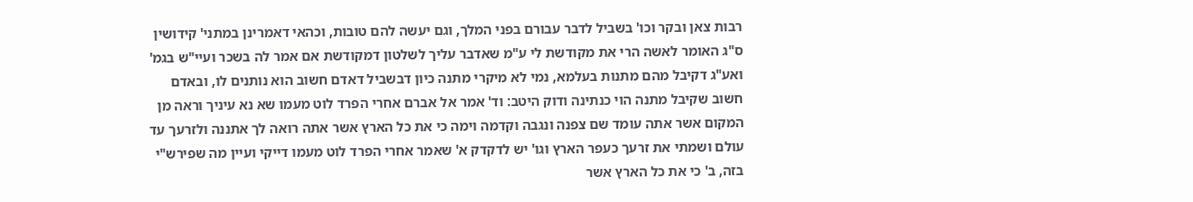רבות צאן ובקר וכו' בשביל לדבר עבורם בפני המלך, וגם יעשה להם טובות, וכהאי דאמרינן במתני' קידושין ס"ג האומר לאשה הרי את מקודשת לי ע"מ שאדבר עליך לשלטון דמקודשת אם אמר לה בשכר ועיי"ש בגמ' ואע"ג דקיבל מהם מתנות בעלמא, נמי לא מיקרי מתנה כיון דבשביל דאדם חשוב הוא נותנים לו, ובאדם חשוב שקיבל מתנה הוי כנתינה ודוק היטב: וד' אמר אל אברם אחרי הפרד לוט מעמו שא נא עיניך וראה מן המקום אשר אתה עומד שם צפנה ונגבה וקדמה וימה כי את כל הארץ אשר אתה רואה לך אתננה ולזרעך עד עולם ושמתי את זרעך כעפר הארץ וגו' יש לדקדק א' שאמר אחרי הפרד לוט מעמו דייקי ועיין מה שפירש"י בזה, ב' כי את כל הארץ אשר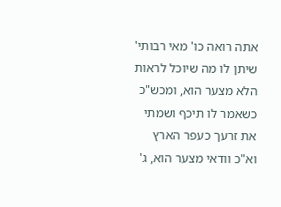אתה רואה כו' מאי רבותי' שיתן לו מה שיוכל לראות הלא מצער הוא, ומכש"כ כשאמר לו תיכף ושמתי את זרעך כעפר הארץ וא"כ וודאי מצער הוא, ג'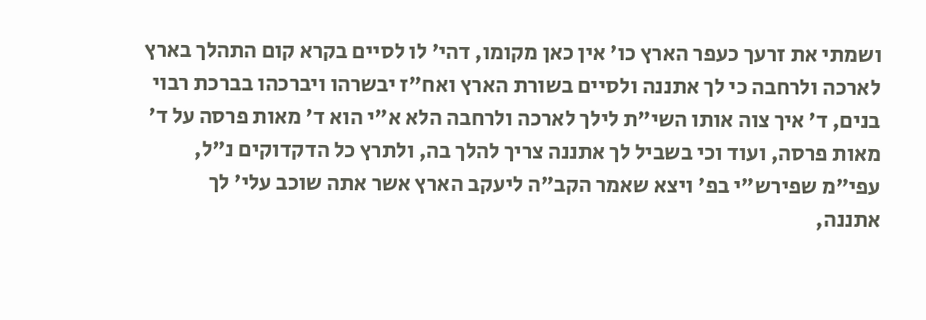ושמתי את זרעך כעפר הארץ כו' אין כאן מקומו, דהי' לו לסיים בקרא קום התהלך בארץ לארכה ולרחבה כי לך אתננה ולסיים בשורת הארץ ואח"ז יבשרהו ויברכהו בברכת רבוי בנים, ד' איך צוה אותו השי"ת לילך לארכה ולרחבה הלא א"י הוא ד' מאות פרסה על ד' מאות פרסה, ועוד וכי בשביל לך אתננה צריך להלך בה, ולתרץ כל הדקדוקים נ"ל, עפי"מ שפירש"י בפ' ויצא שאמר הקב"ה ליעקב הארץ אשר אתה שוכב עלי' לך אתננה,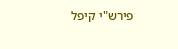פירש"י קיפל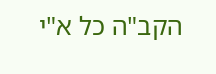הקב"ה כל א"י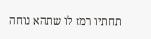תחתיו רמז לו שתהא נוחה